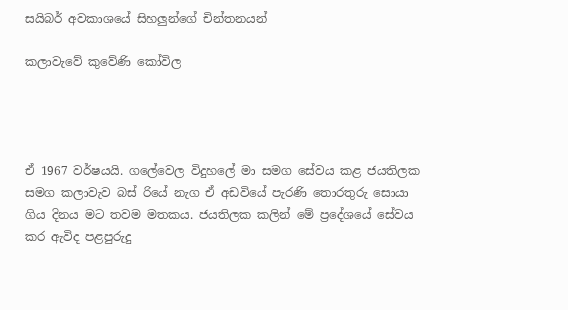සයිබර් අවකාශයේ සිහලුන්ගේ චින්තනයන්

කලාවැවේ කුවේණි කෝවිල




ඒ 1967 වර්ෂයයි. ගලේවෙල විදුහලේ මා සමග සේවය කළ ජයතිලක සමග කලාවැව බස් රියේ නැග ඒ අඩවියේ පැරණි තොරතුරු සොයා ගිය දිනය මට තවම මතකය. ජයතිලක කලින් මේ ප්‍රදේශයේ සේවය කර ඇවිද පළපුරුදු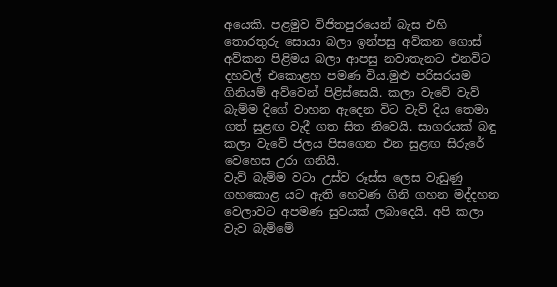අයෙකි. පළමුව විජිතපුරයෙන් බැස එහි තොරතුරු සොයා බලා ඉන්පසු අව්කන ගොස් අව්කන පිළිමය බලා ආපසු නවාතැනට එනවිට දහවල් එකොළහ පමණ විය.මුළු පරිසරයම ගිනියම් අව්වෙන් පිළිස්සෙයි. කලා වැවේ වැව් බැම්ම දිගේ වාහන ඇදෙන විට වැව් දිය තෙමා ගත් සුළඟ වැදී ගත සිත නිවෙයි. සාගරයක් බඳු කලා වැවේ ජලය පිසගෙන එන සුළඟ සිරුරේ වෙහෙස උරා ගනියි.
වැව් බැම්ම වටා උස්ව රූස්ස ලෙස වැඩුණු ගහකොළ යට ඇති හෙවණ ගිනි ගහන මද්දහන වෙලාවට අපමණ සුවයක් ලබාදෙයි. අපි කලා වැව බැම්මේ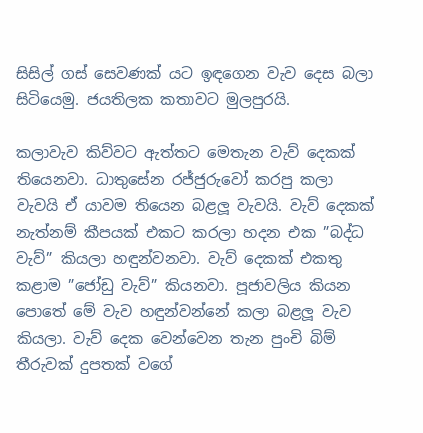සිසිල් ගස් සෙවණක් යට ඉඳගෙන වැව දෙස බලා සිටියෙමු. ජයතිලක කතාවට මුලපුරයි.

කලාවැව කිව්වට ඇත්තට මෙතැන වැව් දෙකක් තියෙනවා. ධාතුසේන රජ්ජුරුවෝ කරපු කලා වැවයි ඒ යාවම තියෙන බළලූ වැවයි. වැව් දෙකක් නැත්නම් කීපයක් එකට කරලා හදන එක ”බද්ධ වැව්” කියලා හඳුන්වනවා. වැව් දෙකක් එකතු කළාම ”ජෝඩු වැව්” කියනවා. පූජාවලිය කියන පොතේ මේ වැව හඳුන්වන්නේ කලා බළලූ වැව කියලා. වැව් දෙක වෙන්වෙන තැන පුංචි බිම් තීරුවක් දුපතක් වගේ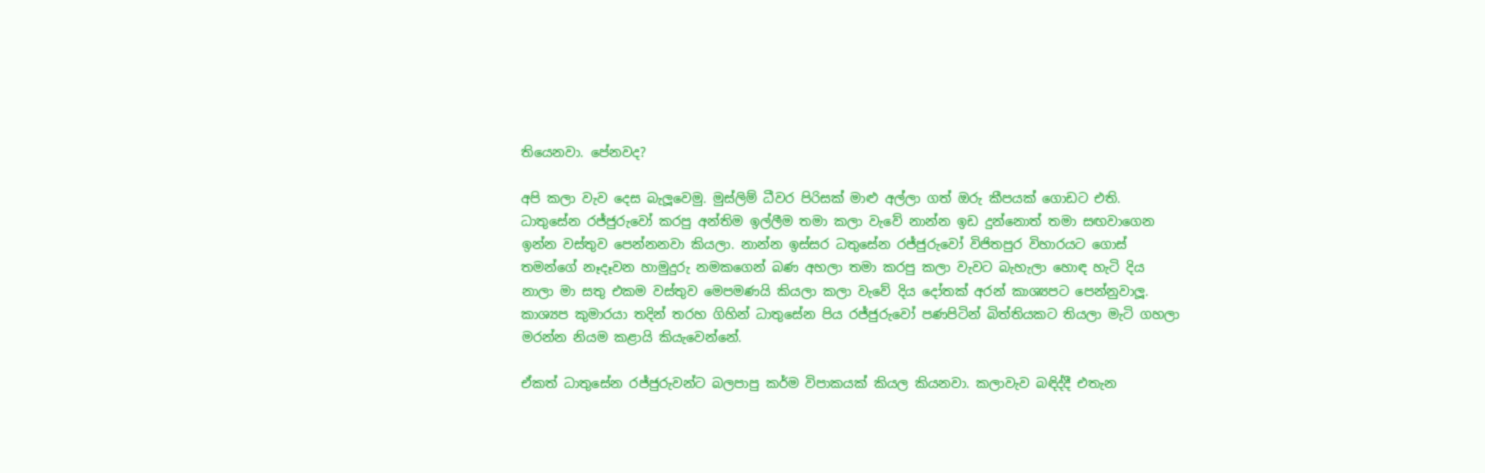තියෙනවා. පේනවද?

අපි කලා වැව දෙස බැලූවෙමු. මුස්ලිම් ධීවර පිරිසක් මාළු අල්ලා ගත් ඔරු කීපයක් ගොඩට එති. ධාතුසේන රජ්ජුරුවෝ කරපු අන්තිම ඉල්ලීම තමා කලා වැවේ නාන්න ඉඩ දුන්නොත් තමා සඟවාගෙන ඉන්න වස්තුව පෙන්නනවා කියලා. නාන්න ඉස්සර ධතුසේන රජ්ජුරුවෝ විජිතපුර විහාරයට ගොස් තමන්ගේ නෑදෑවන හාමුදුරු නමකගෙන් බණ අහලා තමා කරපු කලා වැවට බැහැලා හොඳ හැටි දිය නාලා මා සතු එකම වස්තුව මෙපමණයි කියලා කලා වැවේ දිය දෝතක් අරන් කාශ්‍යපට පෙන්නුවාලූ. කාශ්‍යප කුමාරයා තදින් තරහ ගිහින් ධාතුසේන පිය රජ්ජුරුවෝ පණපිටින් බිත්තියකට තියලා මැටි ගහලා මරන්න නියම කළායි කියැවෙන්නේ.

ඒකත් ධාතුසේන රජ්ජුරුවන්ට බලපාපු කර්ම විපාකයක් කියල කියනවා. කලාවැව බඳිද්දී එතැන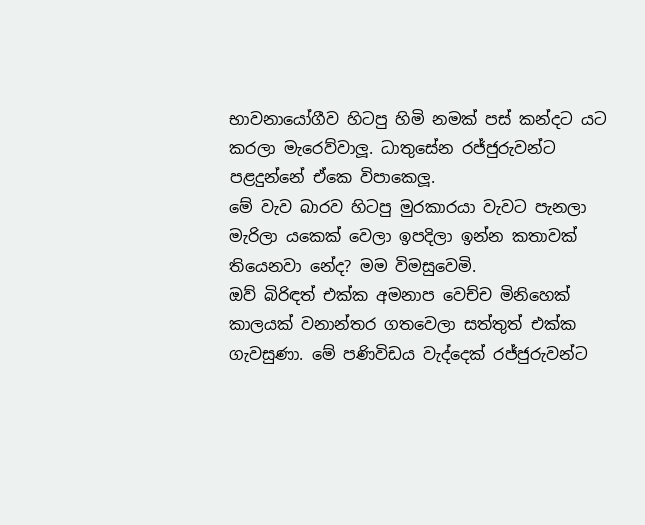භාවනායෝගීව හිටපු හිමි නමක් පස් කන්දට යට කරලා මැරෙව්වාලූ. ධාතුසේන රජ්ජුරුවන්ට පළදුන්නේ ඒකෙ විපාකෙලූ.
මේ වැව බාරව හිටපු මුරකාරයා වැවට පැනලා මැරිලා යකෙක් වෙලා ඉපදිලා ඉන්න කතාවක් තියෙනවා නේද? මම විමසුවෙමි.
ඔව් බිරිඳත් එක්ක අමනාප වෙච්ච මිනිහෙක් කාලයක් වනාන්තර ගතවෙලා සත්තුත් එක්ක ගැවසුණා. මේ පණිවිඩය වැද්දෙක් රජ්ජුරුවන්ට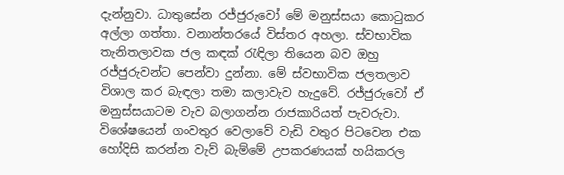දැන්නුවා. ධාතුසේන රජ්ජුරුවෝ මේ මනුස්සයා කොටුකර අල්ලා ගත්තා. වනාන්තරයේ විස්තර අහලා. ස්වභාවික තැනිතලාවක ජල කඳක් රැඳිලා තියෙන බව ඔහු රජ්ජුරුවන්ට පෙන්වා දුන්නා. මේ ස්වභාවික ජලතලාව විශාල කර බැඳලා තමා කලාවැව හැදුවේ. රජ්ජුරුවෝ ඒ මනුස්සයාටම වැව බලාගන්න රාජකාරියත් පැවරුවා. විශේෂයෙන් ගංවතුර වෙලාවේ වැඩි වතුර පිටවෙන එක හෝදිසි කරන්න වැව් බැම්මේ උපකරණයක් හයිකරල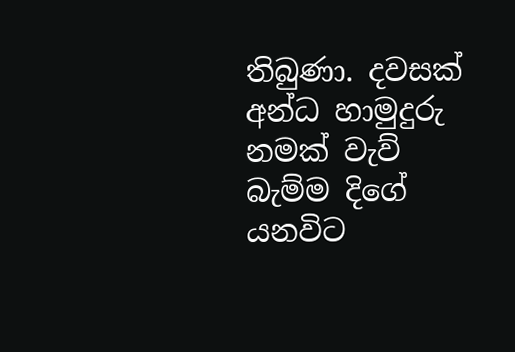තිබුණා. දවසක් අන්ධ හාමුදුරු නමක් වැව් බැම්ම දිගේ යනවිට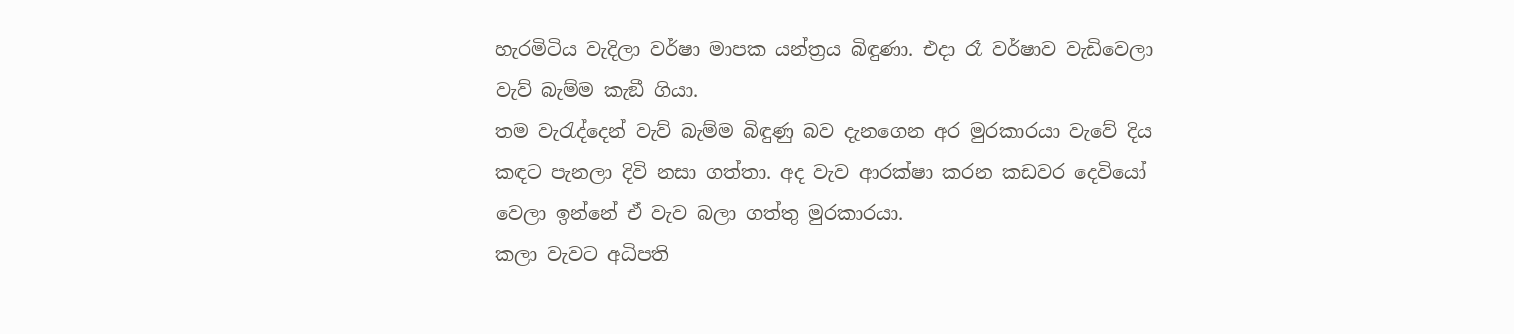හැරමිටිය වැදිලා වර්ෂා මාපක යන්ත්‍රය බිඳුණා. එදා රෑ වර්ෂාව වැඩිවෙලා වැව් බැම්ම කැඞී ගියා.
තම වැරැද්දෙන් වැව් බැම්ම බිඳුණු බව දැනගෙන අර මුරකාරයා වැවේ දිය කඳට පැනලා දිවි නසා ගත්තා. අද වැව ආරක්ෂා කරන කඩවර දෙවියෝ වෙලා ඉන්නේ ඒ වැව බලා ගත්තු මුරකාරයා.
කලා වැවට අධිපති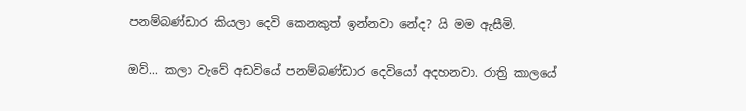පනම්බණ්ඩාර කියලා දෙවි කෙනකුත් ඉන්නවා නේද? යි මම ඇසීමි.

ඔව්... කලා වැවේ අඩවියේ පනම්බණ්ඩාර දෙවියෝ අදහනවා. රාත්‍රි කාලයේ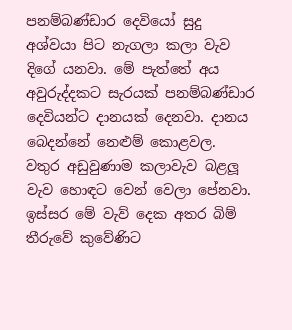පනම්බණ්ඩාර දෙවියෝ සුදු අශ්වයා පිට නැගලා කලා වැව දිගේ යනවා. මේ පැත්තේ අය අවුරුද්දකට සැරයක් පනම්බණ්ඩාර දෙවියන්ට දානයක් දෙනවා. දානය බෙදන්නේ නෙළුම් කොළවල.
වතුර අඩුවුණාම කලාවැව බළලූ වැව හොඳට වෙන් වෙලා පේනවා. ඉස්සර මේ වැව් දෙක අතර බිම් තීරුවේ කුවේණිට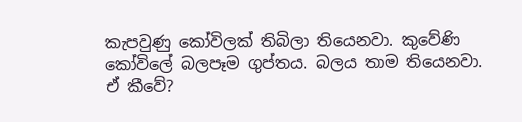කැපවුණු කෝවිලක් තිබිලා තියෙනවා. කුවේණි කෝවිලේ බලපෑම ගුප්තය. බලය තාම තියෙනවා.
ඒ කීවේ?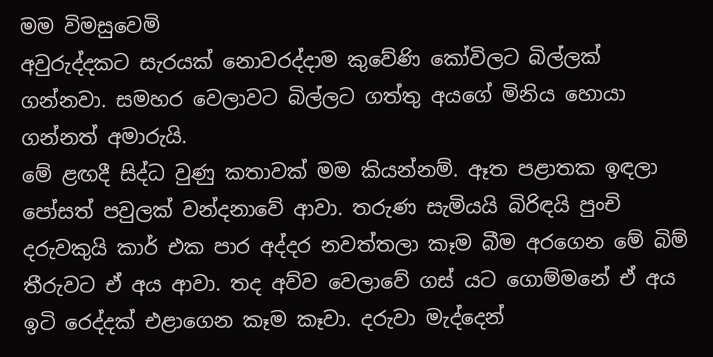මම විමසුවෙමි
අවුරුද්දකට සැරයක් නොවරද්දාම කුවේණි කෝවිලට බිල්ලක් ගන්නවා. සමහර වෙලාවට බිල්ලට ගත්තු අයගේ මිනිය හොයා ගන්නත් අමාරුයි.
මේ ළඟදී සිද්ධ වුණු කතාවක් මම කියන්නම්. ඈත පළාතක ඉඳලා පෝසත් පවුලක් වන්දනාවේ ආවා. තරුණ සැමියයි බිරිඳයි පුංචි දරුවකුයි කාර් එක පාර අද්දර නවත්තලා කෑම බීම අරගෙන මේ බිම් තීරුවට ඒ අය ආවා. තද අව්ව වෙලාවේ ගස් යට ගොම්මනේ ඒ අය ඉටි රෙද්දක් එළාගෙන කෑම කෑවා. දරුවා මැද්දෙන්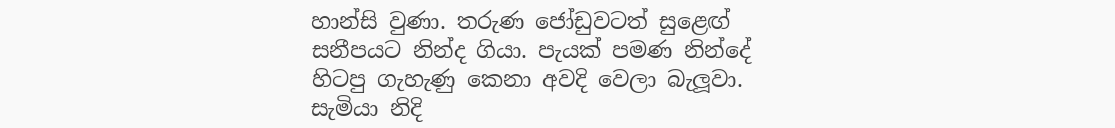හාන්සි වුණා. තරුණ ජෝඩුවටත් සුළෙඟ් සනීපයට නින්ද ගියා. පැයක් පමණ නින්දේ හිටපු ගැහැණු කෙනා අවදි වෙලා බැලූවා. සැමියා නිදි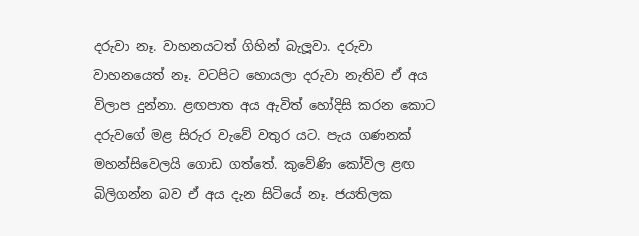දරුවා නෑ. වාහනයටත් ගිහින් බැලූවා. දරුවා වාහනයෙත් නෑ. වටපිට හොයලා දරුවා නැතිව ඒ අය විලාප දුන්නා. ළඟපාත අය ඇවිත් හෝදිසි කරන කොට දරුවගේ මළ සිරුර වැවේ වතුර යට. පැය ගණනක් මහන්සිවෙලයි ගොඩ ගත්තේ. කුවේණි කෝවිල ළඟ බිලිගන්න බව ඒ අය දැන සිටියේ නෑ. ජයතිලක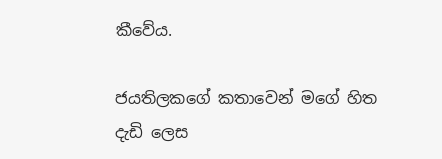කීවේය.

ජයතිලකගේ කතාවෙන් මගේ හිත දැඩි ලෙස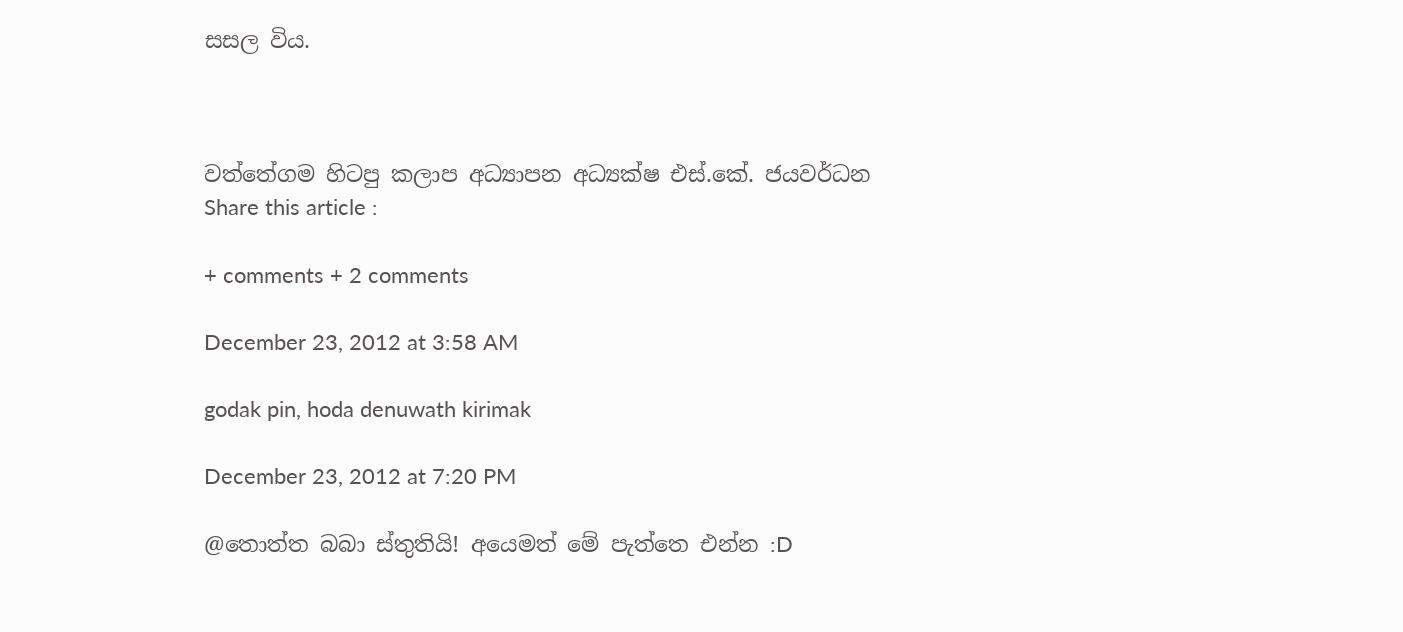සසල විය.



වත්තේගම හිටපු කලාප අධ්‍යාපන අධ්‍යක්ෂ එස්.කේ. ජයවර්ධන
Share this article :

+ comments + 2 comments

December 23, 2012 at 3:58 AM

godak pin, hoda denuwath kirimak

December 23, 2012 at 7:20 PM

@තොත්ත බබා ස්තුතියි! අයෙමත් මේ පැත්තෙ එන්න :D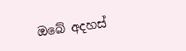ඔබේ අදහස්